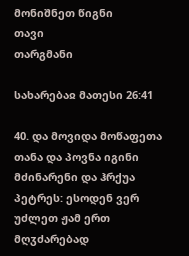მონიშნეთ წიგნი
თავი
თარგმანი

სახარებაჲ მათესი 26:41

40. და მოვიდა მოწაფეთა თანა და პოვნა იგინი მძინარენი და ჰრქუა პეტრეს: ესოდენ ვერ უძლეთ ჟამ ერთ მღჳძარებად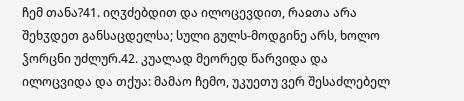ჩემ თანა?41. იღჳძებდით და ილოცევდით, რაჲთა არა შეხჳდეთ განსაცდელსა; სული გულს-მოდგინე არს, ხოლო ჴორცნი უძლურ.42. კუალად მეორედ წარვიდა და ილოცვიდა და თქუა: მამაო ჩემო, უკუეთუ ვერ შესაძლებელ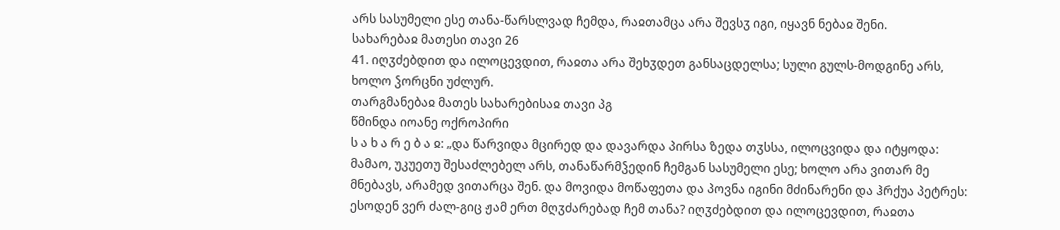არს სასუმელი ესე თანა-წარსლვად ჩემდა, რაჲთამცა არა შევსჳ იგი, იყავნ ნებაჲ შენი.
სახარებაჲ მათესი თავი 26
41. იღჳძებდით და ილოცევდით, რაჲთა არა შეხჳდეთ განსაცდელსა; სული გულს-მოდგინე არს, ხოლო ჴორცნი უძლურ.
თარგმანებაჲ მათეს სახარებისაჲ თავი პგ
წმინდა იოანე ოქროპირი
ს ა ხ ა რ ე ბ ა ჲ: „და წარვიდა მცირედ და დავარდა პირსა ზედა თჳსსა, ილოცვიდა და იტყოდა: მამაო, უკუეთუ შესაძლებელ არს, თანაწარმჴედინ ჩემგან სასუმელი ესე; ხოლო არა ვითარ მე მნებავს, არამედ ვითარცა შენ. და მოვიდა მოწაფეთა და პოვნა იგინი მძინარენი და ჰრქუა პეტრეს: ესოდენ ვერ ძალ-გიც ჟამ ერთ მღჳძარებად ჩემ თანა? იღჳძებდით და ილოცევდით, რაჲთა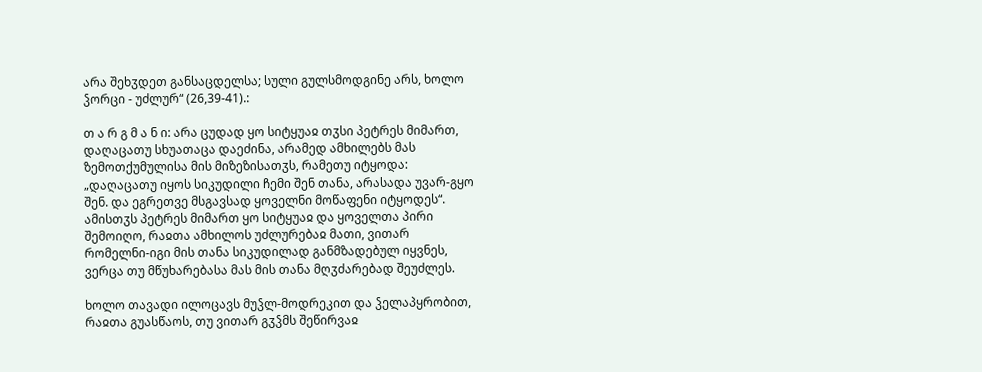არა შეხჳდეთ განსაცდელსა; სული გულსმოდგინე არს, ხოლო ჴორცი - უძლურ“ (26,39-41).:

თ ა რ გ მ ა ნ ი: არა ცუდად ყო სიტყუაჲ თჳსი პეტრეს მიმართ, დაღაცათუ სხუათაცა დაეძინა, არამედ ამხილებს მას ზემოთქუმულისა მის მიზეზისათჳს, რამეთუ იტყოდა: „დაღაცათუ იყოს სიკუდილი ჩემი შენ თანა, არასადა უვარ-გყო შენ. და ეგრეთვე მსგავსად ყოველნი მოწაფენი იტყოდეს“. ამისთჳს პეტრეს მიმართ ყო სიტყუაჲ და ყოველთა პირი შემოიღო, რაჲთა ამხილოს უძლურებაჲ მათი, ვითარ რომელნი-იგი მის თანა სიკუდილად განმზადებულ იყვნეს, ვერცა თუ მწუხარებასა მას მის თანა მღჳძარებად შეუძლეს.

ხოლო თავადი ილოცავს მუჴლ-მოდრეკით და ჴელაპყრობით, რაჲთა გუასწაოს, თუ ვითარ გჳჴმს შეწირვაჲ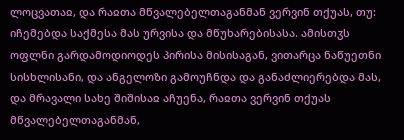ლოცვათაჲ, და რაჲთა მწვალებელთაგანმან ვერვინ თქუას, თუ: იჩემებდა საქმესა მას ურვისა და მწუხარებისასა. ამისთჳს ოფლნი გარდამოდიოდეს პირისა მისისაგან, ვითარცა ნაწუეთნი სისხლისანი, და ანგელოზი გამოუჩნდა და განაძლიერებდა მას, და მრავალი სახე შიშისაჲ აჩუენა, რაჲთა ვერვინ თქუას მწვალებელთაგანმან,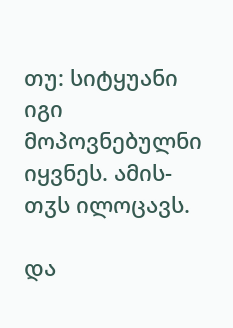თუ: სიტყუანი იგი მოპოვნებულნი იყვნეს. ამის-თჳს ილოცავს.

და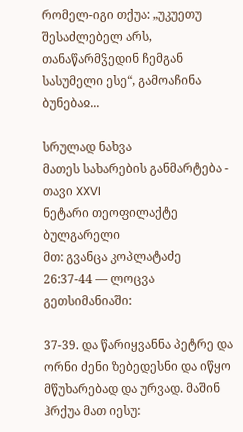რომელ-იგი თქუა: „უკუეთუ შესაძლებელ არს, თანაწარმჴედინ ჩემგან სასუმელი ესე“, გამოაჩინა ბუნებაჲ...

სრულად ნახვა
მათეს სახარების განმარტება - თავი XXVI
ნეტარი თეოფილაქტე ბულგარელი
მთ: გვანცა კოპლატაძე
26:37-44 — ლოცვა გეთსიმანიაში:

37-39. და წარიყვანნა პეტრე და ორნი ძენი ზებედესნი და იწყო მწუხარებად და ურვად. მაშინ ჰრქუა მათ იესუ: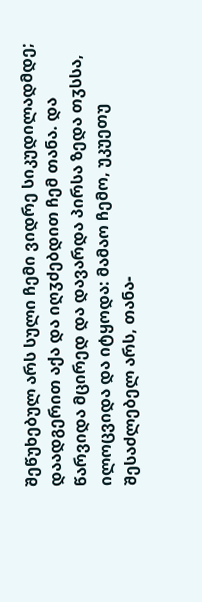შეწუხებულ არს სული ჩემი ვიდრე სიკუდილადმდე; დაადგერით აქა და იღჳძებდით ჩემ თანა. და წარვიდა მცირედ და დავარდა პირსა ზედა თჳსსა, ილოცვიდა და იტყოდა: მამაო ჩემო, უკუეთუ შესაძლებელ არს, თანა-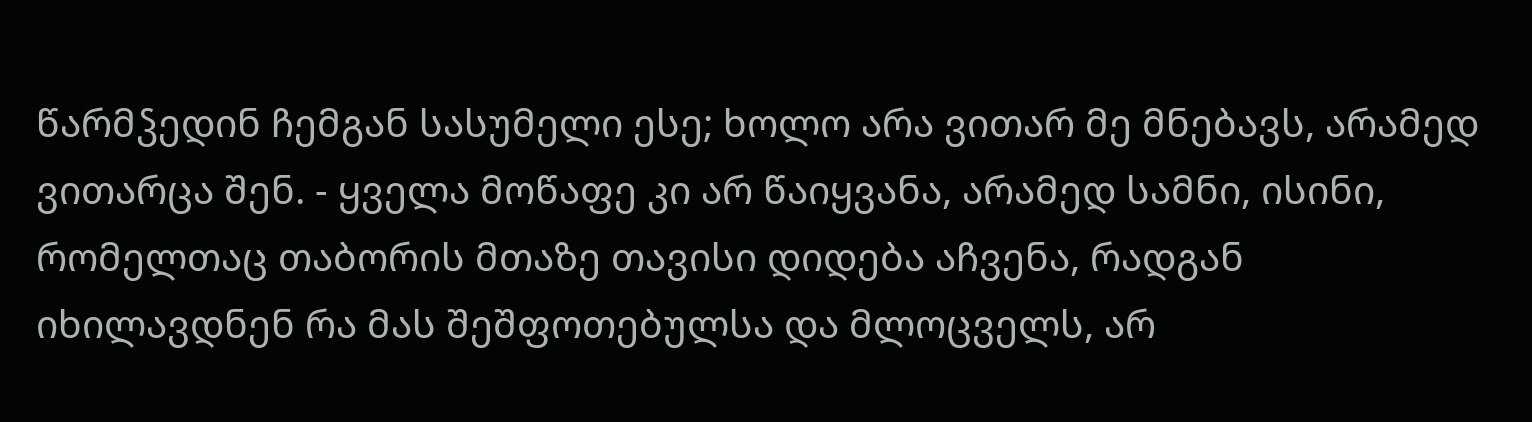წარმჴედინ ჩემგან სასუმელი ესე; ხოლო არა ვითარ მე მნებავს, არამედ ვითარცა შენ. - ყველა მოწაფე კი არ წაიყვანა, არამედ სამნი, ისინი, რომელთაც თაბორის მთაზე თავისი დიდება აჩვენა, რადგან იხილავდნენ რა მას შეშფოთებულსა და მლოცველს, არ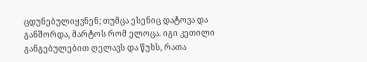ცდუნებულიყვნენ; თუმცა ესენიც დატოვა და განშორდა, მარტოს რომ ელოცა. იგი კეთილი განგებულებით ღელავს და წუხს, რათა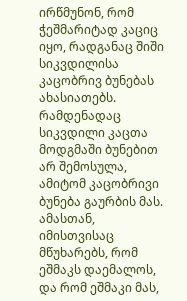ირწმუნონ, რომ ჭეშმარიტად კაციც იყო, რადგანაც შიში სიკვდილისა კაცობრივ ბუნებას ახასიათებს. რამდენადაც სიკვდილი კაცთა მოდგმაში ბუნებით არ შემოსულა, ამიტომ კაცობრივი ბუნება გაურბის მას. ამასთან, იმისთვისაც მწუხარებს, რომ ეშმაკს დაემალოს, და რომ ეშმაკი მას,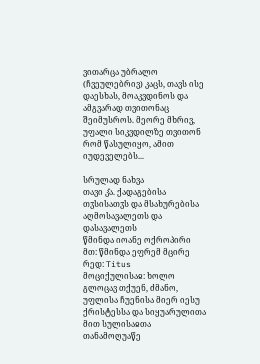ვითარცა უბრალო (ჩვეულებრივ) კაცს, თავს ისე დაესხას, მოაკვდინოს და ამგვარად თვითონაც შეიმუსროს. მეორე მხრივ, უფალი სიკვდილზე თვითონ რომ წასულიყო, ამით იუდეველებს...

სრულად ნახვა
თავი კ̂ა. ქადაგებისა თჳსისათჳს და მსახურებისა აღმოსავალეთს და დასავალეთს
წმინდა იოანე ოქროპირი
მთ: წმინდა ეფრემ მცირე
რედ: Titus
მოციქულისაჲ: ხოლო გლოცავ თქუენ, ძმანო, უფლისა ჩუენისა მიერ იესუ ქრისტესსა და სიყუარულითა მით სულისაჲთა თანამოღუაწე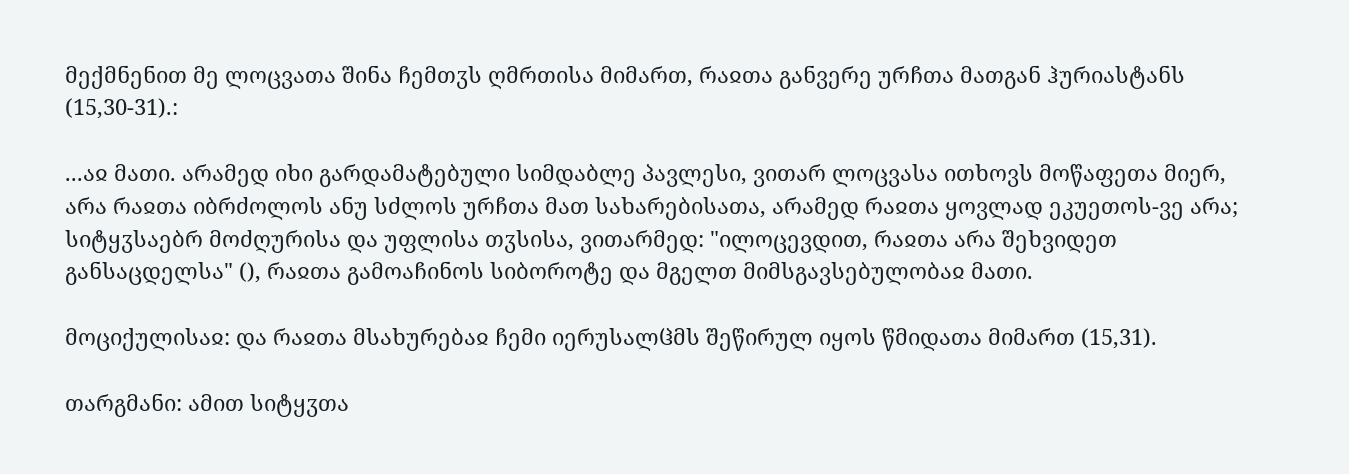მექმნენით მე ლოცვათა შინა ჩემთჳს ღმრთისა მიმართ, რაჲთა განვერე ურჩთა მათგან ჰურიასტანს (15,30-31).:

...აჲ მათი. არამედ იხი გარდამატებული სიმდაბლე პავლესი, ვითარ ლოცვასა ითხოვს მოწაფეთა მიერ, არა რაჲთა იბრძოლოს ანუ სძლოს ურჩთა მათ სახარებისათა, არამედ რაჲთა ყოვლად ეკუეთოს-ვე არა; სიტყჳსაებრ მოძღურისა და უფლისა თჳსისა, ვითარმედ: "ილოცევდით, რაჲთა არა შეხვიდეთ განსაცდელსა" (), რაჲთა გამოაჩინოს სიბოროტე და მგელთ მიმსგავსებულობაჲ მათი.

მოციქულისაჲ: და რაჲთა მსახურებაჲ ჩემი იერუსალჱმს შეწირულ იყოს წმიდათა მიმართ (15,31).

თარგმანი: ამით სიტყჳთა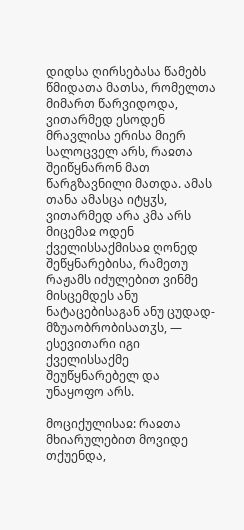დიდსა ღირსებასა წამებს წმიდათა მათსა, რომელთა მიმართ წარვიდოდა, ვითარმედ ესოდენ მრავლისა ერისა მიერ სალოცველ არს, რაჲთა შეიწყნარონ მათ წარგზავნილი მათდა. ამას თანა ამასცა იტყჳს, ვითარმედ არა კმა არს მიცემაჲ ოდენ ქველისსაქმისაჲ ღონედ შეწყნარებისა, რამეთუ რაჟამს იძულებით ვინმე მისცემდეს ანუ ნატაცებისაგან ანუ ცუდად-მზუაობრობისათჳს, — ესევითარი იგი ქველისსაქმე შეუწყნარებელ და უნაყოფო არს.

მოციქულისაჲ: რაჲთა მხიარულებით მოვიდე თქუენდა,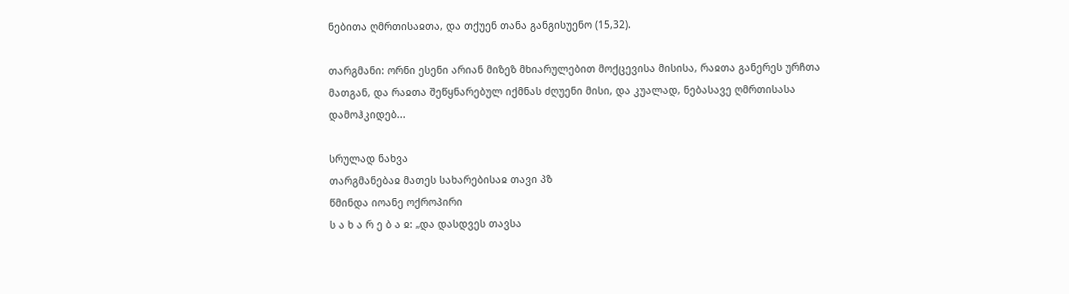ნებითა ღმრთისაჲთა, და თქუენ თანა განგისუენო (15,32).

თარგმანი: ორნი ესენი არიან მიზეზ მხიარულებით მოქცევისა მისისა, რაჲთა განერეს ურჩთა მათგან, და რაჲთა შეწყნარებულ იქმნას ძღუენი მისი, და კუალად, ნებასავე ღმრთისასა დამოჰკიდებ...

სრულად ნახვა
თარგმანებაჲ მათეს სახარებისაჲ თავი პზ
წმინდა იოანე ოქროპირი
ს ა ხ ა რ ე ბ ა ჲ: „და დასდვეს თავსა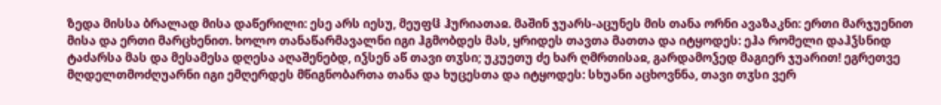ზედა მისსა ბრალად მისა დაწერილი: ესე არს იესუ, მეუფჱ ჰურიათაჲ. მაშინ ჯუარს-აცუნეს მის თანა ორნი ავაზაკნი: ერთი მარჯუენით მისა და ერთი მარცხენით. ხოლო თანაწარმავალნი იგი ჰგმობდეს მას, ყრიდეს თავთა მათთა და იტყოდეს: ეჰა რომელი დაჰჴსნიდ ტაძარსა მას და მესამესა დღესა აღაშენებდ, იჴსენ აწ თავი თჳსი; უკუეთუ ძე ხარ ღმრთისაჲ, გარდამოჴედ მაგიერ ჯუარით! ეგრეთვე მღდელთმოძღუარნი იგი ემღერდეს მწიგნობართა თანა და ხუცესთა და იტყოდეს: სხუანი აცხოვნნა, თავი თჳსი ვერ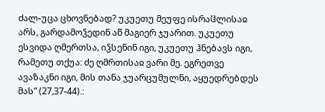ძალ-უცა ცხოვნებად? უკუეთუ მეუფე ისრაჱლისაჲ არს, გარდამოჴედინ აწ მაგიერ ჯუარით. უკუეთუ ესვიდა ღმერთსა, იჴსენინ იგი, უკუეთუ ჰნებავს იგი, რამეთუ თქუა: ძე ღმრთისაჲ ვარი მე. ეგრეთვე ავაზაკნი იგი, მის თანა ჯუარცუმულნი, აყუედრებდეს მას“ (27,37-44).: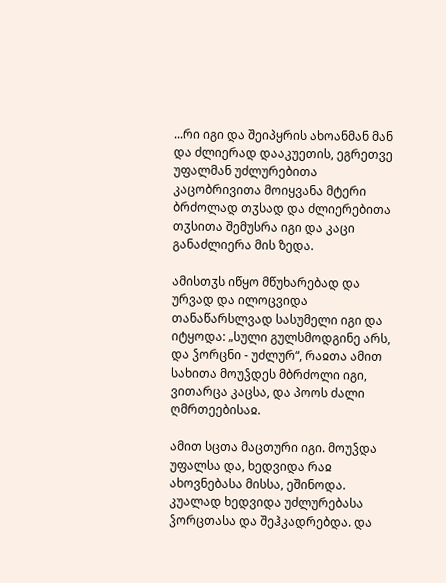...რი იგი და შეიპყრის ახოანმან მან და ძლიერად დააკუეთის, ეგრეთვე უფალმან უძლურებითა კაცობრივითა მოიყვანა მტერი ბრძოლად თჳსად და ძლიერებითა თჳსითა შემუსრა იგი და კაცი განაძლიერა მის ზედა.

ამისთჳს იწყო მწუხარებად და ურვად და ილოცვიდა თანაწარსლვად სასუმელი იგი და იტყოდა: „სული გულსმოდგინე არს, და ჴორცნი - უძლურ“, რაჲთა ამით სახითა მოუჴდეს მბრძოლი იგი, ვითარცა კაცსა, და პოოს ძალი ღმრთეებისაჲ.

ამით სცთა მაცთური იგი. მოუჴდა უფალსა და, ხედვიდა რაჲ ახოვნებასა მისსა, ეშინოდა. კუალად ხედვიდა უძლურებასა ჴორცთასა და შეჰკადრებდა. და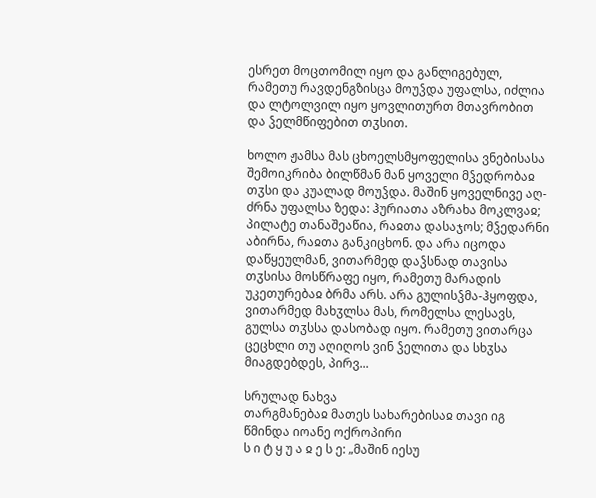ესრეთ მოცთომილ იყო და განლიგებულ, რამეთუ რავდენგზისცა მოუჴდა უფალსა, იძლია და ლტოლვილ იყო ყოვლითურთ მთავრობით და ჴელმწიფებით თჳსით.

ხოლო ჟამსა მას ცხოელსმყოფელისა ვნებისასა შემოიკრიბა ბილწმან მან ყოველი მჴედრობაჲ თჳსი და კუალად მოუჴდა. მაშინ ყოველნივე აღ-ძრნა უფალსა ზედა: ჰურიათა აზრახა მოკლვაჲ; პილატე თანაშეაწია, რაჲთა დასაჯოს; მჴედარნი აბირნა, რაჲთა განკიცხონ. და არა იცოდა დაწყეულმან, ვითარმედ დაჴსნად თავისა თჳსისა მოსწრაფე იყო, რამეთუ მარადის უკეთურებაჲ ბრმა არს. არა გულისჴმა-ჰყოფდა, ვითარმედ მახჳლსა მას, რომელსა ლესავს, გულსა თჳსსა დასობად იყო. რამეთუ ვითარცა ცეცხლი თუ აღიღოს ვინ ჴელითა და სხჳსა მიაგდებდეს, პირვ...

სრულად ნახვა
თარგმანებაჲ მათეს სახარებისაჲ თავი იგ
წმინდა იოანე ოქროპირი
ს ი ტ ყ უ ა ჲ ე ს ე: „მაშინ იესუ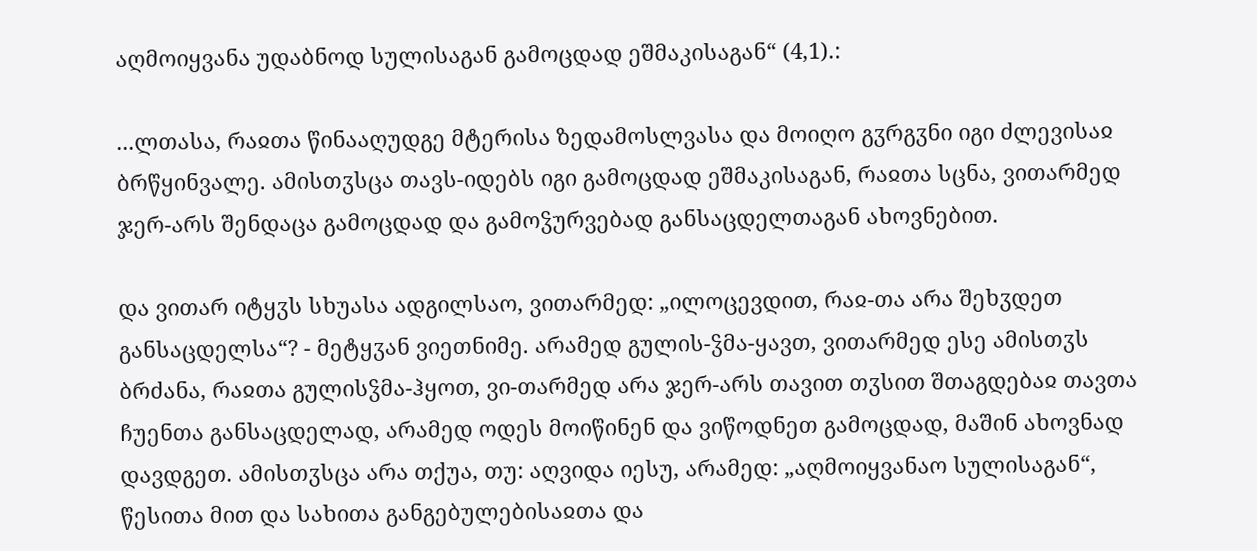აღმოიყვანა უდაბნოდ სულისაგან გამოცდად ეშმაკისაგან“ (4,1).:

...ლთასა, რაჲთა წინააღუდგე მტერისა ზედამოსლვასა და მოიღო გჳრგჳნი იგი ძლევისაჲ ბრწყინვალე. ამისთჳსცა თავს-იდებს იგი გამოცდად ეშმაკისაგან, რაჲთა სცნა, ვითარმედ ჯერ-არს შენდაცა გამოცდად და გამოჴურვებად განსაცდელთაგან ახოვნებით.

და ვითარ იტყჳს სხუასა ადგილსაო, ვითარმედ: „ილოცევდით, რაჲ-თა არა შეხჳდეთ განსაცდელსა“? - მეტყჳან ვიეთნიმე. არამედ გულის-ჴმა-ყავთ, ვითარმედ ესე ამისთჳს ბრძანა, რაჲთა გულისჴმა-ჰყოთ, ვი-თარმედ არა ჯერ-არს თავით თჳსით შთაგდებაჲ თავთა ჩუენთა განსაცდელად, არამედ ოდეს მოიწინენ და ვიწოდნეთ გამოცდად, მაშინ ახოვნად დავდგეთ. ამისთჳსცა არა თქუა, თუ: აღვიდა იესუ, არამედ: „აღმოიყვანაო სულისაგან“, წესითა მით და სახითა განგებულებისაჲთა და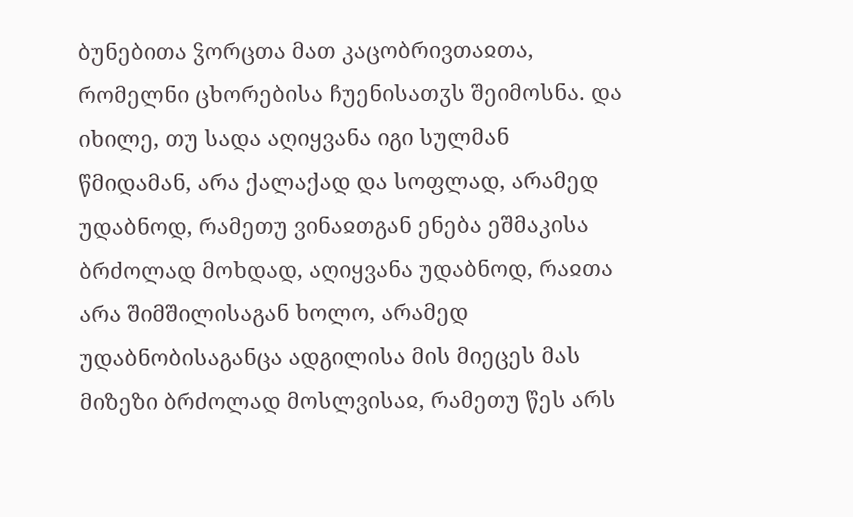ბუნებითა ჴორცთა მათ კაცობრივთაჲთა, რომელნი ცხორებისა ჩუენისათჳს შეიმოსნა. და იხილე, თუ სადა აღიყვანა იგი სულმან წმიდამან, არა ქალაქად და სოფლად, არამედ უდაბნოდ, რამეთუ ვინაჲთგან ენება ეშმაკისა ბრძოლად მოხდად, აღიყვანა უდაბნოდ, რაჲთა არა შიმშილისაგან ხოლო, არამედ უდაბნობისაგანცა ადგილისა მის მიეცეს მას მიზეზი ბრძოლად მოსლვისაჲ, რამეთუ წეს არს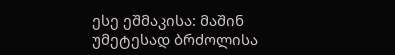ესე ეშმაკისა: მაშინ უმეტესად ბრძოლისა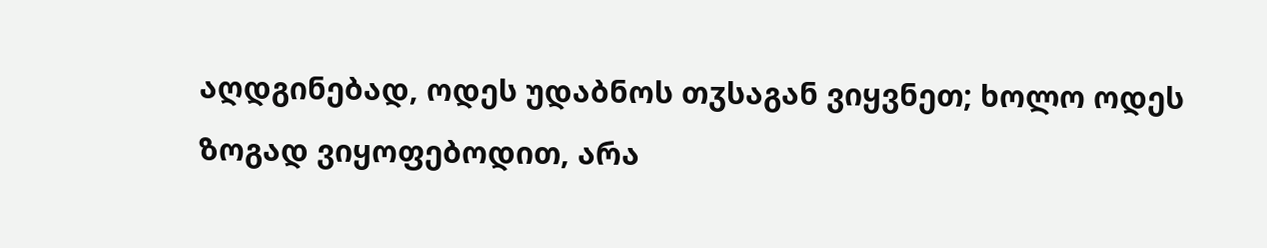აღდგინებად, ოდეს უდაბნოს თჳსაგან ვიყვნეთ; ხოლო ოდეს ზოგად ვიყოფებოდით, არა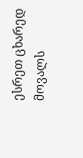ესრეთ ცხარედ მოვალს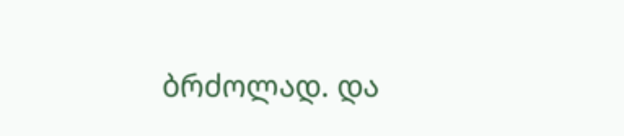ბრძოლად. და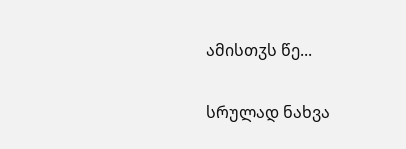ამისთჳს წე...

სრულად ნახვა